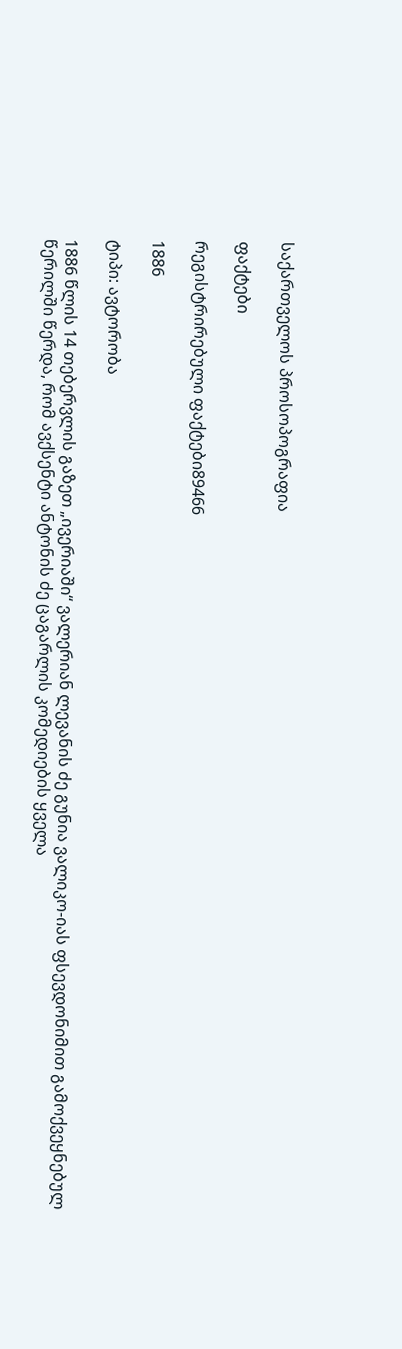საქართველოს პროსოპოგრაფია

ფაქტები

რეგისტრირებული ფაქტები89466

1886

ტიპი: ავტორობა

1886 წლის 14 თებერვლის გაზეთ „ივერიაში“ ვალერიან ლევანის ძე გუნია ვალიკო-იას ფსევდონიმით გამოქვეყნებულ წერილში წერდა, რომ ავქსენტი ანტონის ძე ცაგარლის კომედიების ყველა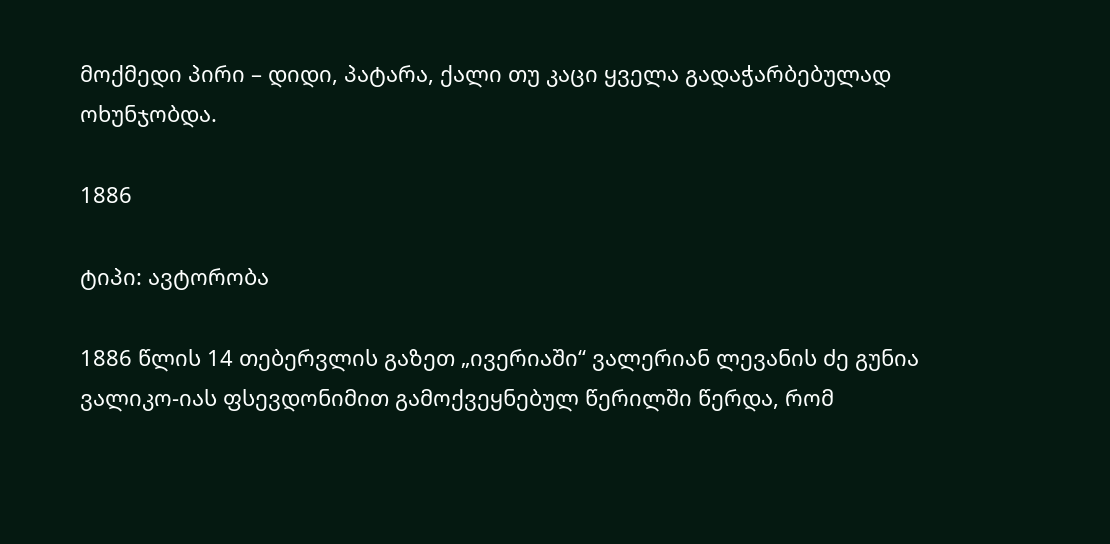მოქმედი პირი – დიდი, პატარა, ქალი თუ კაცი ყველა გადაჭარბებულად ოხუნჯობდა.

1886

ტიპი: ავტორობა

1886 წლის 14 თებერვლის გაზეთ „ივერიაში“ ვალერიან ლევანის ძე გუნია ვალიკო-იას ფსევდონიმით გამოქვეყნებულ წერილში წერდა, რომ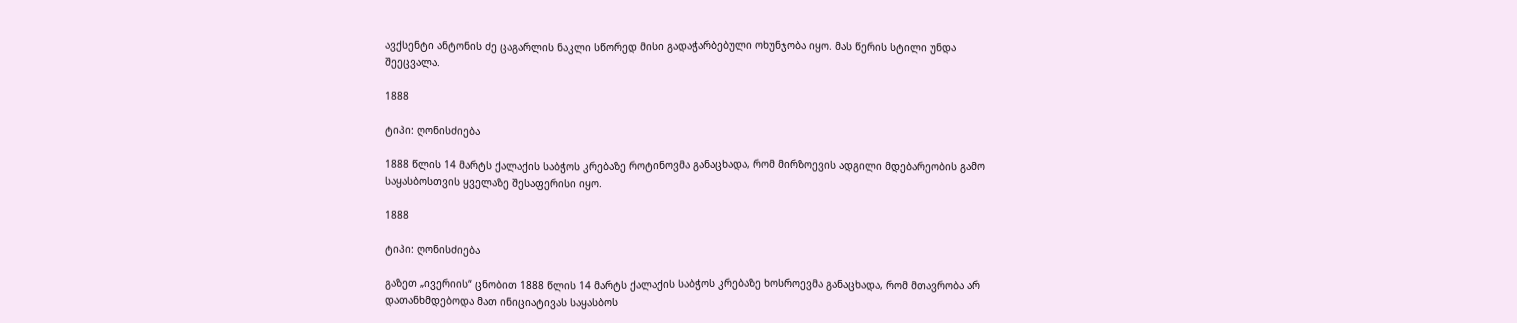ავქსენტი ანტონის ძე ცაგარლის ნაკლი სწორედ მისი გადაჭარბებული ოხუნჯობა იყო. მას წერის სტილი უნდა შეეცვალა.

1888

ტიპი: ღონისძიება

1888 წლის 14 მარტს ქალაქის საბჭოს კრებაზე როტინოვმა განაცხადა, რომ მირზოევის ადგილი მდებარეობის გამო საყასბოსთვის ყველაზე შესაფერისი იყო.

1888

ტიპი: ღონისძიება

გაზეთ „ივერიის“ ცნობით 1888 წლის 14 მარტს ქალაქის საბჭოს კრებაზე ხოსროევმა განაცხადა, რომ მთავრობა არ დათანხმდებოდა მათ ინიციატივას საყასბოს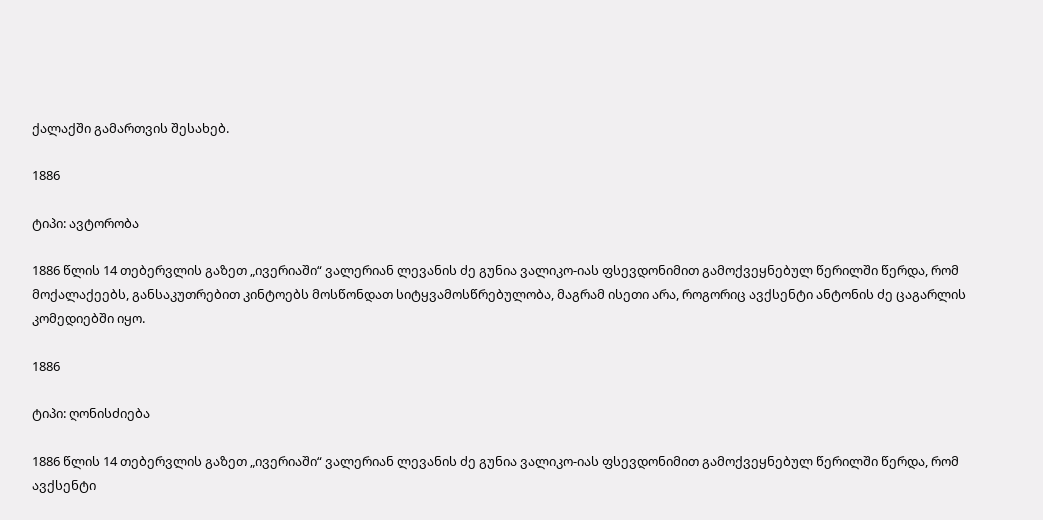ქალაქში გამართვის შესახებ.

1886

ტიპი: ავტორობა

1886 წლის 14 თებერვლის გაზეთ „ივერიაში“ ვალერიან ლევანის ძე გუნია ვალიკო-იას ფსევდონიმით გამოქვეყნებულ წერილში წერდა, რომ მოქალაქეებს, განსაკუთრებით კინტოებს მოსწონდათ სიტყვამოსწრებულობა, მაგრამ ისეთი არა, როგორიც ავქსენტი ანტონის ძე ცაგარლის კომედიებში იყო.

1886

ტიპი: ღონისძიება

1886 წლის 14 თებერვლის გაზეთ „ივერიაში“ ვალერიან ლევანის ძე გუნია ვალიკო-იას ფსევდონიმით გამოქვეყნებულ წერილში წერდა, რომ ავქსენტი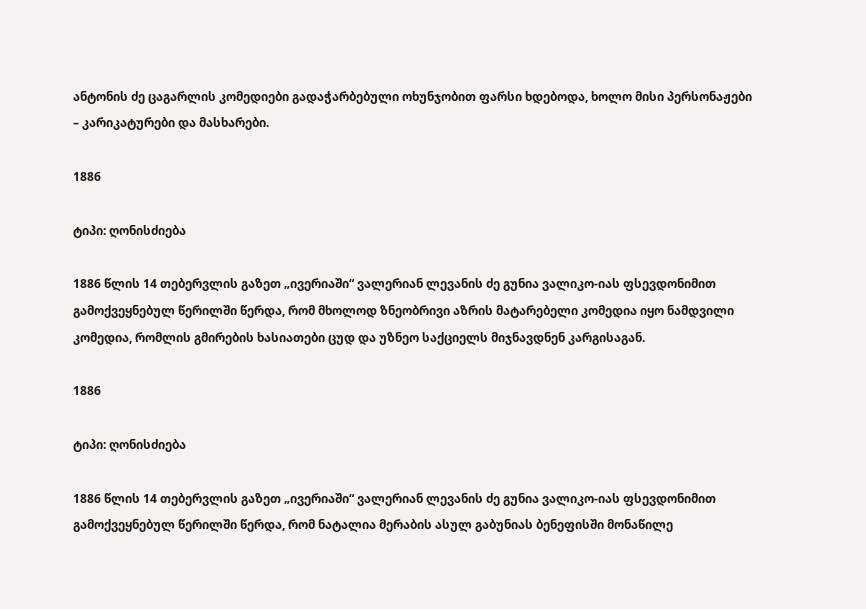ანტონის ძე ცაგარლის კომედიები გადაჭარბებული ოხუნჯობით ფარსი ხდებოდა, ხოლო მისი პერსონაჟები – კარიკატურები და მასხარები.

1886

ტიპი: ღონისძიება

1886 წლის 14 თებერვლის გაზეთ „ივერიაში“ ვალერიან ლევანის ძე გუნია ვალიკო-იას ფსევდონიმით გამოქვეყნებულ წერილში წერდა, რომ მხოლოდ ზნეობრივი აზრის მატარებელი კომედია იყო ნამდვილი კომედია, რომლის გმირების ხასიათები ცუდ და უზნეო საქციელს მიჯნავდნენ კარგისაგან.

1886

ტიპი: ღონისძიება

1886 წლის 14 თებერვლის გაზეთ „ივერიაში“ ვალერიან ლევანის ძე გუნია ვალიკო-იას ფსევდონიმით გამოქვეყნებულ წერილში წერდა, რომ ნატალია მერაბის ასულ გაბუნიას ბენეფისში მონაწილე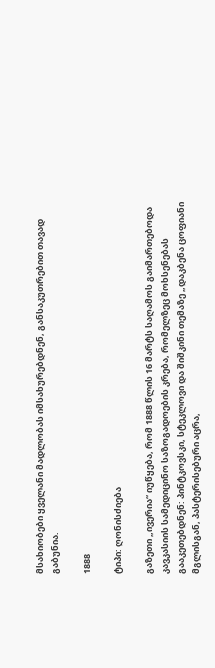მსახიობები ყველანი მადლობას იმსახურებდნენ, განსაკუთრებით თავად გაბუნია.

1888

ტიპი: ღონისძიება

გაზეთი „ივერია“ იუწყება, რომ 1888 წლის 16 მარტს საღამოს გაიმართებოდა კავკასიის სამედიცინო საზოგადოების კრება, რომელზეც მოხსენებას გააკეთებდნენ: პინტკოვსკი, სტეკლოვი და შიშკინი თემაზე „დაკბენა ცოფიანი მგლისგან, პასტერისებური აცრა,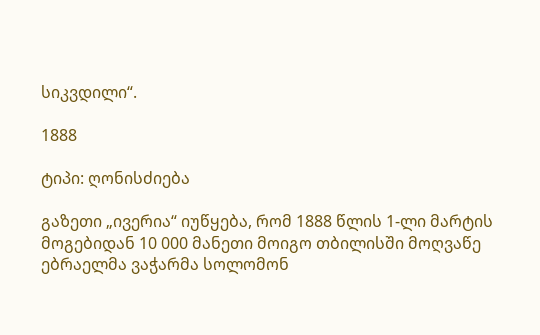სიკვდილი“.

1888

ტიპი: ღონისძიება

გაზეთი „ივერია“ იუწყება, რომ 1888 წლის 1-ლი მარტის მოგებიდან 10 000 მანეთი მოიგო თბილისში მოღვაწე ებრაელმა ვაჭარმა სოლომონ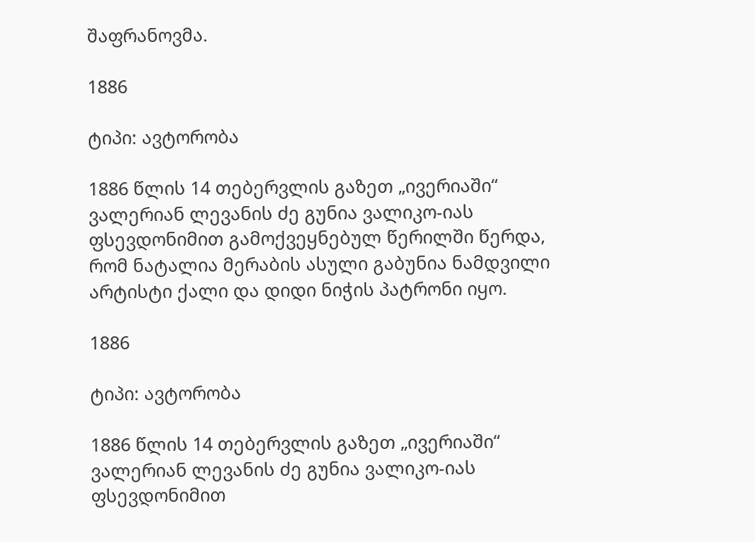შაფრანოვმა.

1886

ტიპი: ავტორობა

1886 წლის 14 თებერვლის გაზეთ „ივერიაში“ ვალერიან ლევანის ძე გუნია ვალიკო-იას ფსევდონიმით გამოქვეყნებულ წერილში წერდა, რომ ნატალია მერაბის ასული გაბუნია ნამდვილი არტისტი ქალი და დიდი ნიჭის პატრონი იყო.

1886

ტიპი: ავტორობა

1886 წლის 14 თებერვლის გაზეთ „ივერიაში“ ვალერიან ლევანის ძე გუნია ვალიკო-იას ფსევდონიმით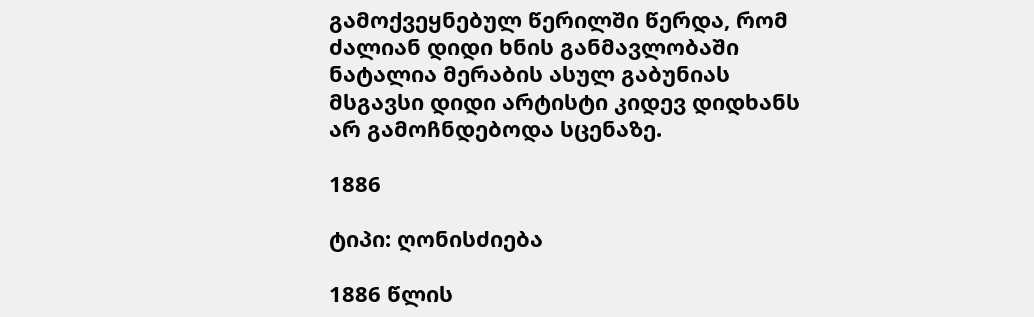გამოქვეყნებულ წერილში წერდა, რომ ძალიან დიდი ხნის განმავლობაში ნატალია მერაბის ასულ გაბუნიას მსგავსი დიდი არტისტი კიდევ დიდხანს არ გამოჩნდებოდა სცენაზე.

1886

ტიპი: ღონისძიება

1886 წლის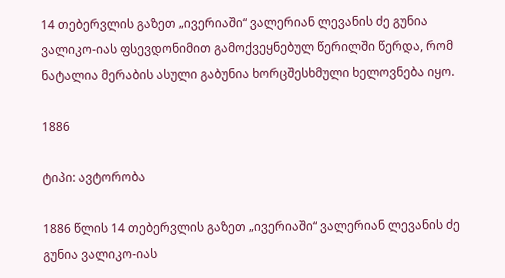14 თებერვლის გაზეთ „ივერიაში“ ვალერიან ლევანის ძე გუნია ვალიკო-იას ფსევდონიმით გამოქვეყნებულ წერილში წერდა, რომ ნატალია მერაბის ასული გაბუნია ხორცშესხმული ხელოვნება იყო.

1886

ტიპი: ავტორობა

1886 წლის 14 თებერვლის გაზეთ „ივერიაში“ ვალერიან ლევანის ძე გუნია ვალიკო-იას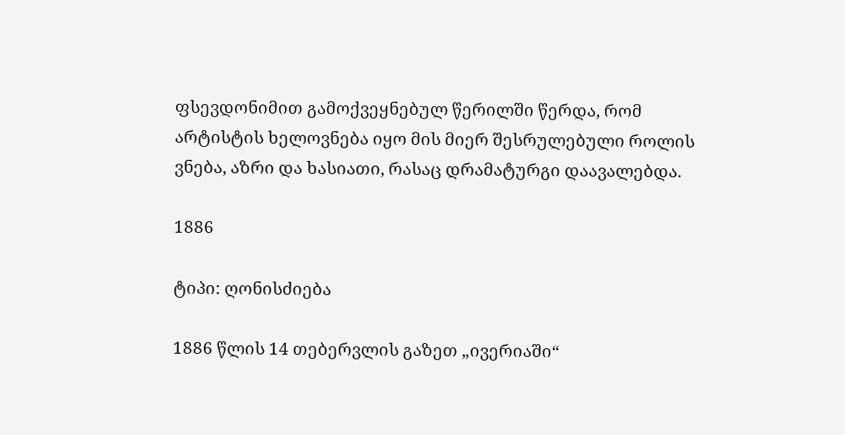ფსევდონიმით გამოქვეყნებულ წერილში წერდა, რომ არტისტის ხელოვნება იყო მის მიერ შესრულებული როლის ვნება, აზრი და ხასიათი, რასაც დრამატურგი დაავალებდა.

1886

ტიპი: ღონისძიება

1886 წლის 14 თებერვლის გაზეთ „ივერიაში“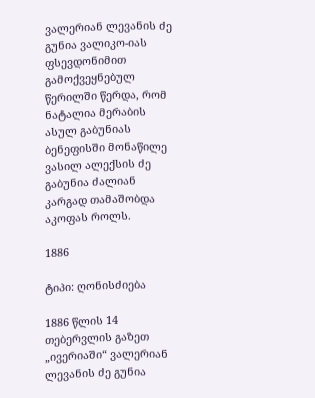ვალერიან ლევანის ძე გუნია ვალიკო-იას ფსევდონიმით გამოქვეყნებულ წერილში წერდა, რომ ნატალია მერაბის ასულ გაბუნიას ბენეფისში მონაწილე ვასილ ალექსის ძე გაბუნია ძალიან კარგად თამაშობდა აკოფას როლს.

1886

ტიპი: ღონისძიება

1886 წლის 14 თებერვლის გაზეთ „ივერიაში“ ვალერიან ლევანის ძე გუნია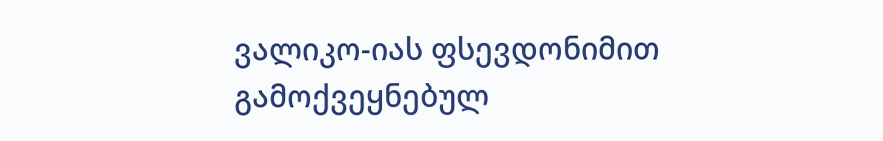ვალიკო-იას ფსევდონიმით გამოქვეყნებულ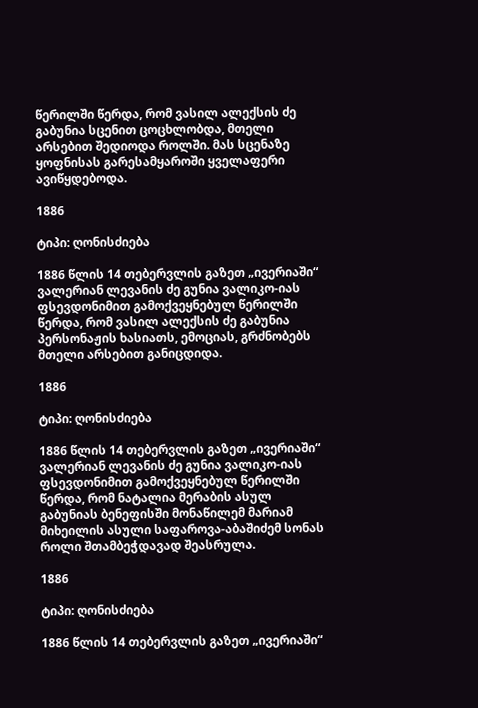წერილში წერდა, რომ ვასილ ალექსის ძე გაბუნია სცენით ცოცხლობდა, მთელი არსებით შედიოდა როლში. მას სცენაზე ყოფნისას გარესამყაროში ყველაფერი ავიწყდებოდა.

1886

ტიპი: ღონისძიება

1886 წლის 14 თებერვლის გაზეთ „ივერიაში“ ვალერიან ლევანის ძე გუნია ვალიკო-იას ფსევდონიმით გამოქვეყნებულ წერილში წერდა, რომ ვასილ ალექსის ძე გაბუნია პერსონაჟის ხასიათს, ემოციას, გრძნობებს მთელი არსებით განიცდიდა.

1886

ტიპი: ღონისძიება

1886 წლის 14 თებერვლის გაზეთ „ივერიაში“ ვალერიან ლევანის ძე გუნია ვალიკო-იას ფსევდონიმით გამოქვეყნებულ წერილში წერდა, რომ ნატალია მერაბის ასულ გაბუნიას ბენეფისში მონაწილემ მარიამ მიხეილის ასული საფაროვა-აბაშიძემ სონას როლი შთამბეჭდავად შეასრულა.

1886

ტიპი: ღონისძიება

1886 წლის 14 თებერვლის გაზეთ „ივერიაში“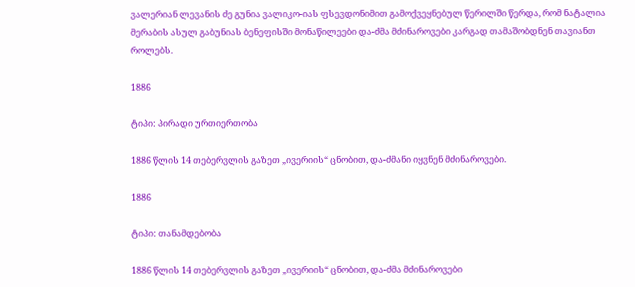ვალერიან ლევანის ძე გუნია ვალიკო-იას ფსევდონიმით გამოქვეყნებულ წერილში წერდა, რომ ნატალია მერაბის ასულ გაბუნიას ბენეფისში მონაწილეები და-ძმა მძინაროვები კარგად თამაშობდნენ თავიანთ როლებს.

1886

ტიპი: პირადი ურთიერთობა

1886 წლის 14 თებერვლის გაზეთ „ივერიის“ ცნობით, და-ძმანი იყვნენ მძინაროვები.

1886

ტიპი: თანამდებობა

1886 წლის 14 თებერვლის გაზეთ „ივერიის“ ცნობით, და-ძმა მძინაროვები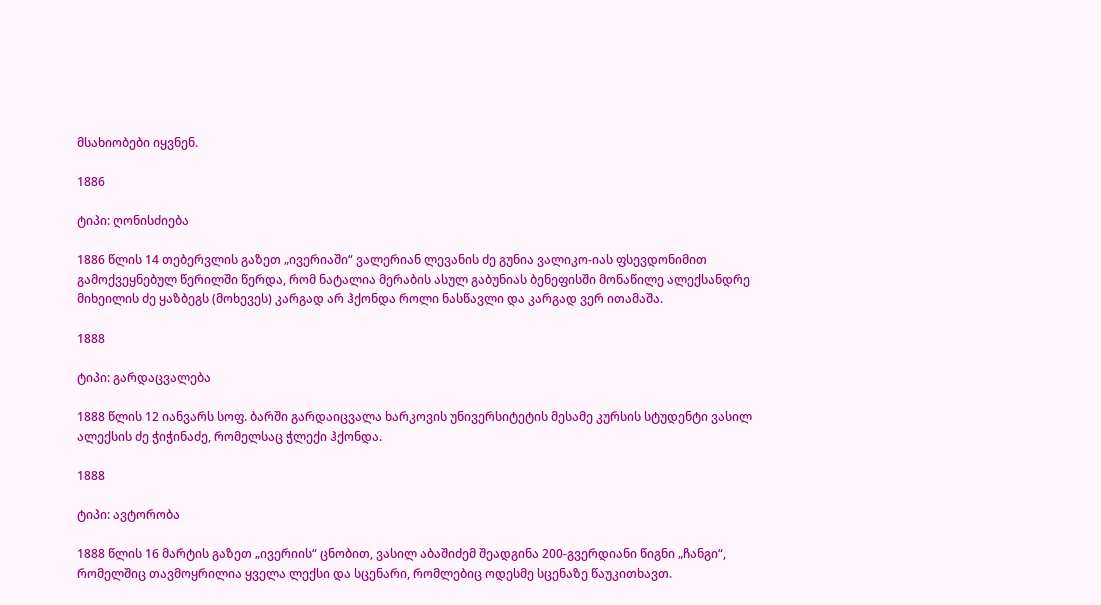მსახიობები იყვნენ.

1886

ტიპი: ღონისძიება

1886 წლის 14 თებერვლის გაზეთ „ივერიაში“ ვალერიან ლევანის ძე გუნია ვალიკო-იას ფსევდონიმით გამოქვეყნებულ წერილში წერდა, რომ ნატალია მერაბის ასულ გაბუნიას ბენეფისში მონაწილე ალექსანდრე მიხეილის ძე ყაზბეგს (მოხევეს) კარგად არ ჰქონდა როლი ნასწავლი და კარგად ვერ ითამაშა.

1888

ტიპი: გარდაცვალება

1888 წლის 12 იანვარს სოფ. ბარში გარდაიცვალა ხარკოვის უნივერსიტეტის მესამე კურსის სტუდენტი ვასილ ალექსის ძე ჭიჭინაძე, რომელსაც ჭლექი ჰქონდა.

1888

ტიპი: ავტორობა

1888 წლის 16 მარტის გაზეთ „ივერიის“ ცნობით, ვასილ აბაშიძემ შეადგინა 200-გვერდიანი წიგნი „ჩანგი“, რომელშიც თავმოყრილია ყველა ლექსი და სცენარი, რომლებიც ოდესმე სცენაზე წაუკითხავთ.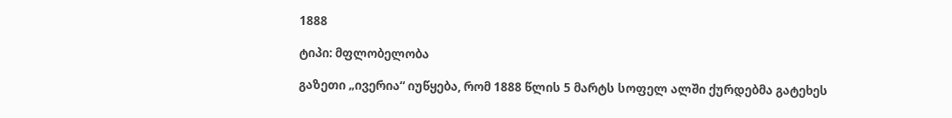1888

ტიპი: მფლობელობა

გაზეთი „ივერია“ იუწყება, რომ 1888 წლის 5 მარტს სოფელ ალში ქურდებმა გატეხეს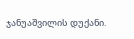ჯანუაშვილის დუქანი.